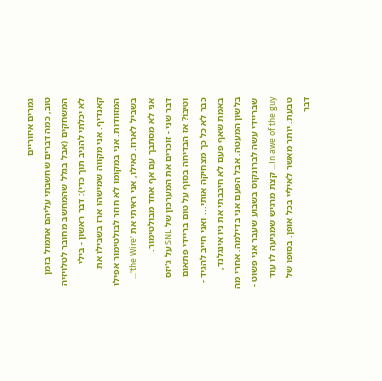גמרים איזוריים
טוב, כמה דברים שחשבתי עליהם אתמול בזמן המשחקים (אבל בגלל שהמחשב מחובר לטלויזיה לא יכלתי להגיב תוך כדי): דבר ראשון - בילי קאנדיף. אני מקווה שמישהו ארז בשבילו את המזוודות. אני במקומו לא חוזר לבולטימור אפילו בשביל לארוז. כאילו, אני ראיתי את 'the Wire'... אני לא מסתבך עם אף אחד מבולטימור.
דבר שני - זוכרים את המערכון של SNL על ג'יזס וטיבו? אז הבדיחה בסוף על טום בריידי פתאום כבר לא כל כך מצחיקה אותי... ואני חייב להגיד - באמת שאף פעם לא חיבבתי את ניו אינגלנד, בלשון המעטה. אבל הפעם אני בדילמה. אחרי מה שבריידי עשה לברונקוס בשבוע שעבר אני פשוט - In awe of the guy... קצת מרגיש שמגיעה לו עוד טבעת. יותר מאשר לאיליי בכל אופן. בסופו של דבר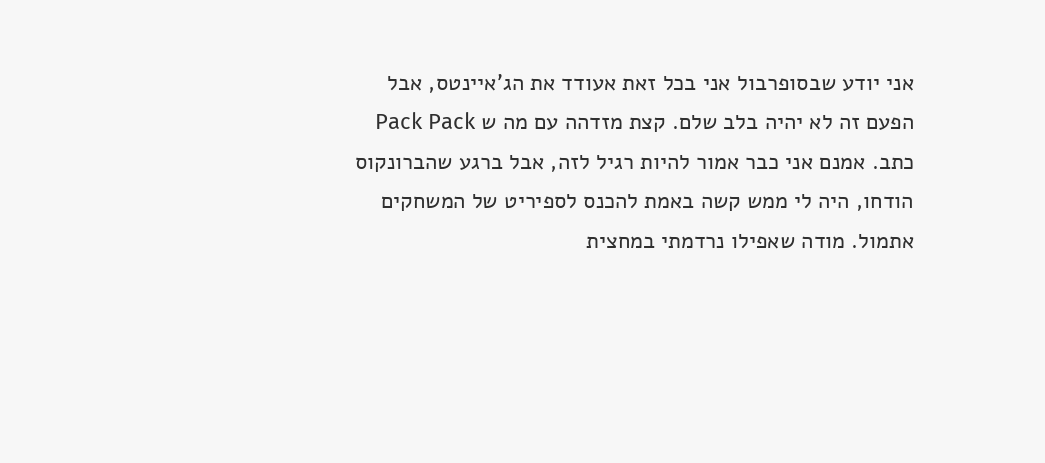אני יודע שבסופרבול אני בכל זאת אעודד את הג'איינטס, אבל הפעם זה לא יהיה בלב שלם. קצת מזדהה עם מה ש Pack Pack כתב. אמנם אני כבר אמור להיות רגיל לזה, אבל ברגע שהברונקוס הודחו, היה לי ממש קשה באמת להכנס לספיריט של המשחקים אתמול. מודה שאפילו נרדמתי במחצית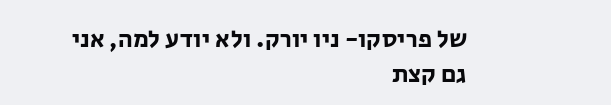של פריסקו- ניו יורק. ולא יודע למה, אני גם קצת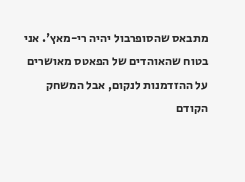מתבאס שהסופרבול יהיה רי-מאץ'. אני בטוח שהאוהדים של הפאטס מאושרים על ההזדמנות לנקום, אבל המשחק הקודם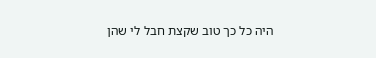היה כל כך טוב שקצת חבל לי שהן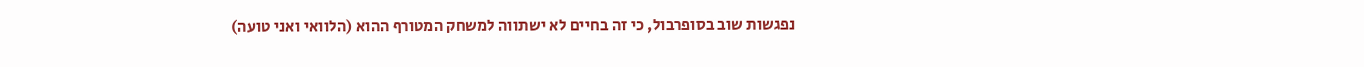נפגשות שוב בסופרבול, כי זה בחיים לא ישתווה למשחק המטורף ההוא (הלוואי ואני טועה)